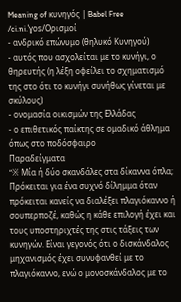Meaning of κυνηγός | Babel Free
/ci.ni.ˈɣos/Ορισμοί
- ανδρικό επώνυμο (θηλυκό Κυνηγού)
- αυτός που ασχολείται με το κυνήγι, ο θηρευτής (η λέξη οφείλει το σχηματισμό της στο ότι το κυνήγι συνήθως γίνεται με σκύλους)
- ονομασία οικισμών της Ελλάδας
- ο επιθετικός παίκτης σε ομαδικό άθλημα όπως στο ποδόσφαιρο
Παραδείγματα
“※ Mία ή δύο σκανδάλες στα δίκαννα όπλα; Πρόκειται για ένα συχνό δίλημμα όταν πρόκειται κανείς να διαλέξει πλαγιόκαννο ή σουπερποζέ, καθώς η κάθε επιλογή έχει και τους υποστηριχτές της στις τάξεις των κυνηγών. Είναι γεγονός ότι ο δισκάνδαλος μηχανισμός έχει συνυφανθεί με το πλαγιόκαννο, ενώ ο μονοσκάνδαλος με το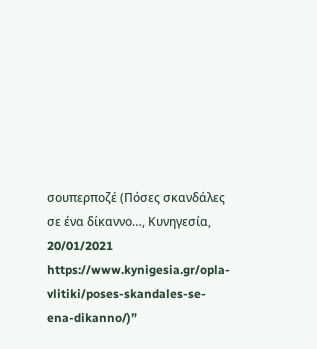σουπερποζέ (Πόσες σκανδάλες σε ένα δίκαννο…, Κυνηγεσία, 20/01/2021 https://www.kynigesia.gr/opla-vlitiki/poses-skandales-se-ena-dikanno/)”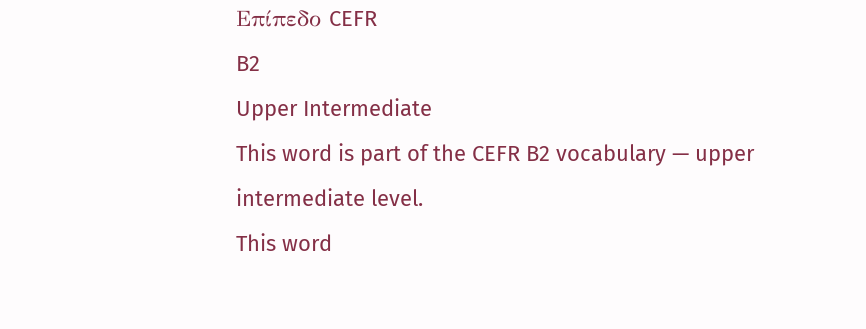Επίπεδο CEFR
B2
Upper Intermediate
This word is part of the CEFR B2 vocabulary — upper intermediate level.
This word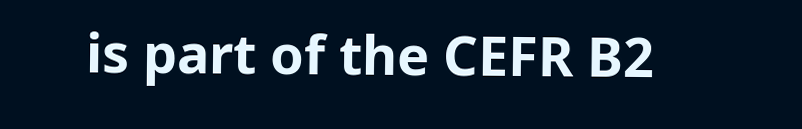is part of the CEFR B2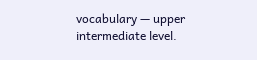vocabulary — upper intermediate level.